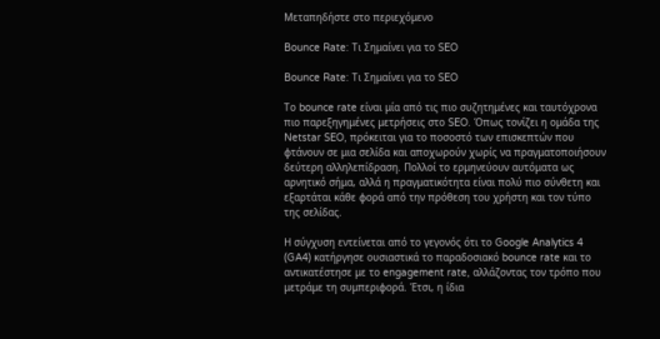Μεταπηδήστε στο περιεχόμενο

Bounce Rate: Τι Σημαίνει για το SEO

Bounce Rate: Τι Σημαίνει για το SEO

Το bounce rate είναι μία από τις πιο συζητημένες και ταυτόχρονα πιο παρεξηγημένες μετρήσεις στο SEO. Όπως τονίζει η ομάδα της Netstar SEO, πρόκειται για το ποσοστό των επισκεπτών που φτάνουν σε μια σελίδα και αποχωρούν χωρίς να πραγματοποιήσουν δεύτερη αλληλεπίδραση. Πολλοί το ερμηνεύουν αυτόματα ως αρνητικό σήμα, αλλά η πραγματικότητα είναι πολύ πιο σύνθετη και εξαρτάται κάθε φορά από την πρόθεση του χρήστη και τον τύπο της σελίδας.

Η σύγχυση εντείνεται από το γεγονός ότι το Google Analytics 4 (GA4) κατήργησε ουσιαστικά το παραδοσιακό bounce rate και το αντικατέστησε με το engagement rate, αλλάζοντας τον τρόπο που μετράμε τη συμπεριφορά. Έτσι, η ίδια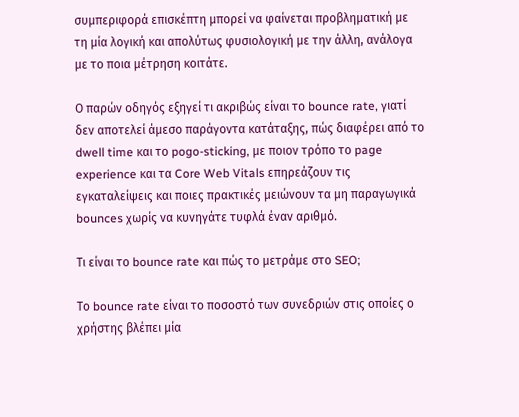συμπεριφορά επισκέπτη μπορεί να φαίνεται προβληματική με τη μία λογική και απολύτως φυσιολογική με την άλλη, ανάλογα με το ποια μέτρηση κοιτάτε.

Ο παρών οδηγός εξηγεί τι ακριβώς είναι το bounce rate, γιατί δεν αποτελεί άμεσο παράγοντα κατάταξης, πώς διαφέρει από το dwell time και το pogo-sticking, με ποιον τρόπο το page experience και τα Core Web Vitals επηρεάζουν τις εγκαταλείψεις και ποιες πρακτικές μειώνουν τα μη παραγωγικά bounces χωρίς να κυνηγάτε τυφλά έναν αριθμό.

Τι είναι το bounce rate και πώς το μετράμε στο SEO;

Το bounce rate είναι το ποσοστό των συνεδριών στις οποίες ο χρήστης βλέπει μία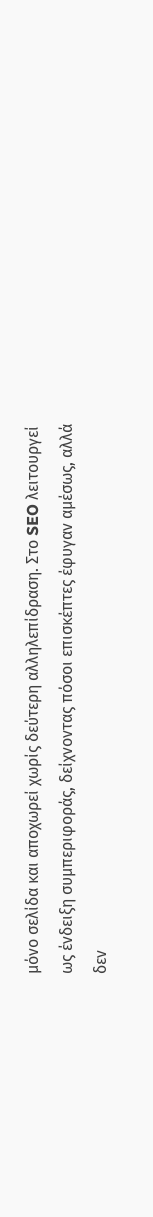μόνο σελίδα και αποχωρεί χωρίς δεύτερη αλληλεπίδραση. Στο SEO λειτουργεί ως ένδειξη συμπεριφοράς, δείχνοντας πόσοι επισκέπτες έφυγαν αμέσως, αλλά δεν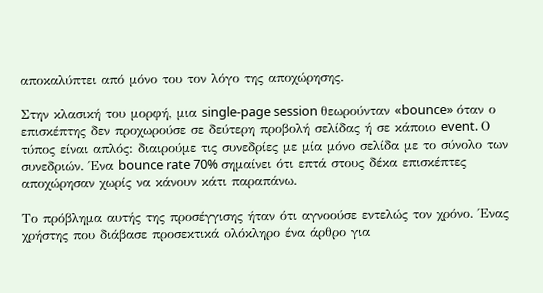αποκαλύπτει από μόνο του τον λόγο της αποχώρησης.

Στην κλασική του μορφή, μια single-page session θεωρούνταν «bounce» όταν ο επισκέπτης δεν προχωρούσε σε δεύτερη προβολή σελίδας ή σε κάποιο event. Ο τύπος είναι απλός: διαιρούμε τις συνεδρίες με μία μόνο σελίδα με το σύνολο των συνεδριών. Ένα bounce rate 70% σημαίνει ότι επτά στους δέκα επισκέπτες αποχώρησαν χωρίς να κάνουν κάτι παραπάνω.

Το πρόβλημα αυτής της προσέγγισης ήταν ότι αγνοούσε εντελώς τον χρόνο. Ένας χρήστης που διάβασε προσεκτικά ολόκληρο ένα άρθρο για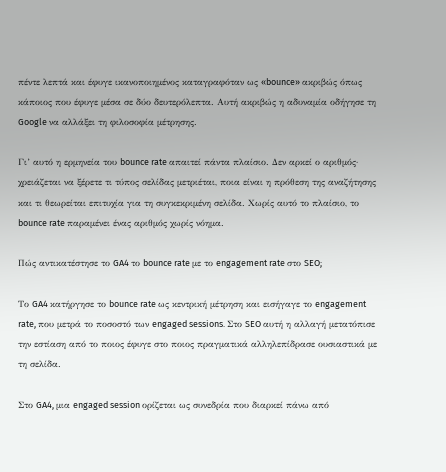πέντε λεπτά και έφυγε ικανοποιημένος καταγραφόταν ως «bounce» ακριβώς όπως κάποιος που έφυγε μέσα σε δύο δευτερόλεπτα. Αυτή ακριβώς η αδυναμία οδήγησε τη Google να αλλάξει τη φιλοσοφία μέτρησης.

Γι’ αυτό η ερμηνεία του bounce rate απαιτεί πάντα πλαίσιο. Δεν αρκεί ο αριθμός· χρειάζεται να ξέρετε τι τύπος σελίδας μετριέται, ποια είναι η πρόθεση της αναζήτησης και τι θεωρείται επιτυχία για τη συγκεκριμένη σελίδα. Χωρίς αυτό το πλαίσιο, το bounce rate παραμένει ένας αριθμός χωρίς νόημα.

Πώς αντικατέστησε το GA4 το bounce rate με το engagement rate στο SEO;

Το GA4 κατήργησε το bounce rate ως κεντρική μέτρηση και εισήγαγε το engagement rate, που μετρά το ποσοστό των engaged sessions. Στο SEO αυτή η αλλαγή μετατόπισε την εστίαση από το ποιος έφυγε στο ποιος πραγματικά αλληλεπίδρασε ουσιαστικά με τη σελίδα.

Στο GA4, μια engaged session ορίζεται ως συνεδρία που διαρκεί πάνω από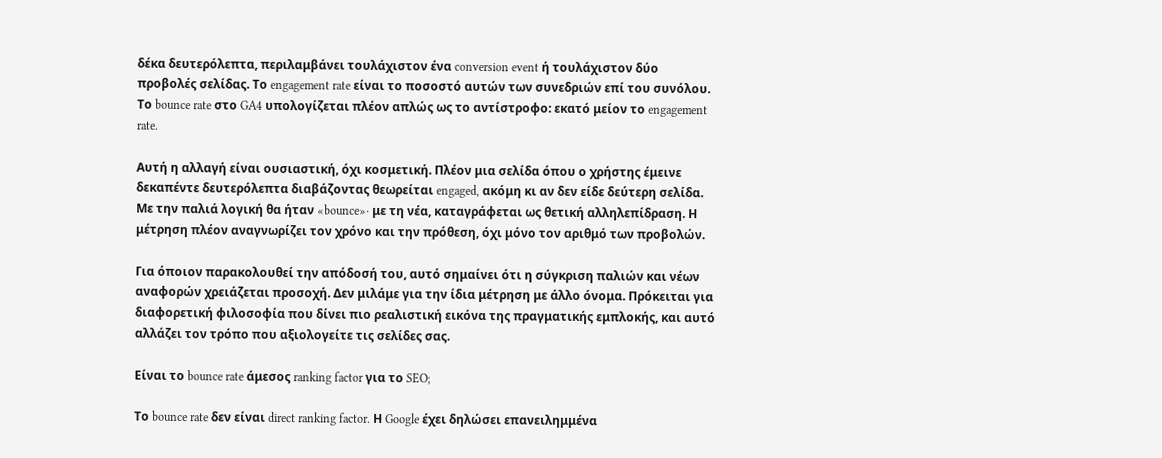δέκα δευτερόλεπτα, περιλαμβάνει τουλάχιστον ένα conversion event ή τουλάχιστον δύο προβολές σελίδας. Το engagement rate είναι το ποσοστό αυτών των συνεδριών επί του συνόλου. Το bounce rate στο GA4 υπολογίζεται πλέον απλώς ως το αντίστροφο: εκατό μείον το engagement rate.

Αυτή η αλλαγή είναι ουσιαστική, όχι κοσμετική. Πλέον μια σελίδα όπου ο χρήστης έμεινε δεκαπέντε δευτερόλεπτα διαβάζοντας θεωρείται engaged, ακόμη κι αν δεν είδε δεύτερη σελίδα. Με την παλιά λογική θα ήταν «bounce»· με τη νέα, καταγράφεται ως θετική αλληλεπίδραση. Η μέτρηση πλέον αναγνωρίζει τον χρόνο και την πρόθεση, όχι μόνο τον αριθμό των προβολών.

Για όποιον παρακολουθεί την απόδοσή του, αυτό σημαίνει ότι η σύγκριση παλιών και νέων αναφορών χρειάζεται προσοχή. Δεν μιλάμε για την ίδια μέτρηση με άλλο όνομα. Πρόκειται για διαφορετική φιλοσοφία που δίνει πιο ρεαλιστική εικόνα της πραγματικής εμπλοκής, και αυτό αλλάζει τον τρόπο που αξιολογείτε τις σελίδες σας.

Είναι το bounce rate άμεσος ranking factor για το SEO;

Το bounce rate δεν είναι direct ranking factor. Η Google έχει δηλώσει επανειλημμένα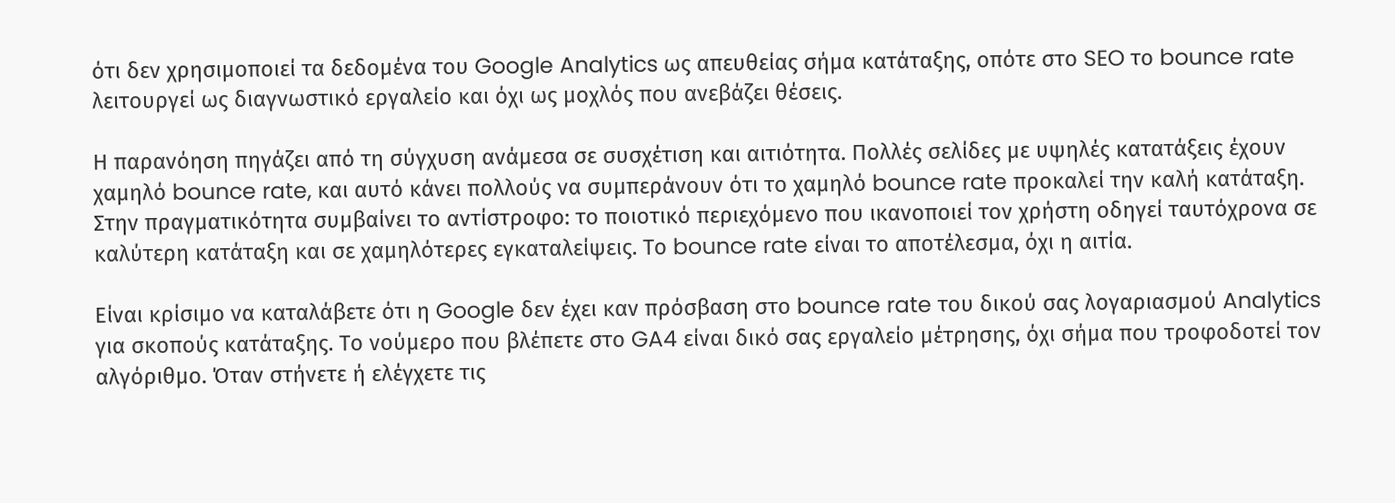ότι δεν χρησιμοποιεί τα δεδομένα του Google Analytics ως απευθείας σήμα κατάταξης, οπότε στο SEO το bounce rate λειτουργεί ως διαγνωστικό εργαλείο και όχι ως μοχλός που ανεβάζει θέσεις.

Η παρανόηση πηγάζει από τη σύγχυση ανάμεσα σε συσχέτιση και αιτιότητα. Πολλές σελίδες με υψηλές κατατάξεις έχουν χαμηλό bounce rate, και αυτό κάνει πολλούς να συμπεράνουν ότι το χαμηλό bounce rate προκαλεί την καλή κατάταξη. Στην πραγματικότητα συμβαίνει το αντίστροφο: το ποιοτικό περιεχόμενο που ικανοποιεί τον χρήστη οδηγεί ταυτόχρονα σε καλύτερη κατάταξη και σε χαμηλότερες εγκαταλείψεις. Το bounce rate είναι το αποτέλεσμα, όχι η αιτία.

Είναι κρίσιμο να καταλάβετε ότι η Google δεν έχει καν πρόσβαση στο bounce rate του δικού σας λογαριασμού Analytics για σκοπούς κατάταξης. Το νούμερο που βλέπετε στο GA4 είναι δικό σας εργαλείο μέτρησης, όχι σήμα που τροφοδοτεί τον αλγόριθμο. Όταν στήνετε ή ελέγχετε τις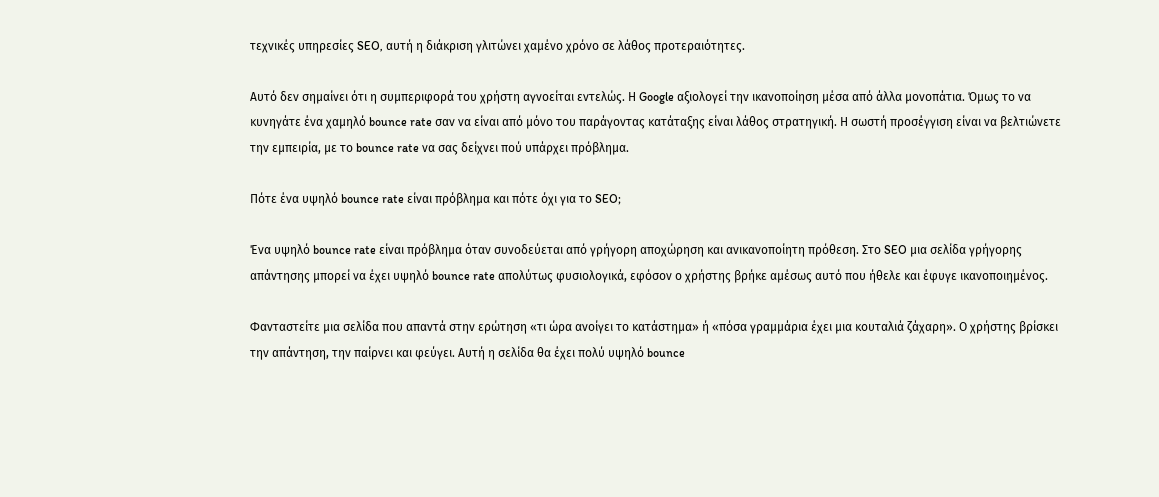τεχνικές υπηρεσίες SEO, αυτή η διάκριση γλιτώνει χαμένο χρόνο σε λάθος προτεραιότητες.

Αυτό δεν σημαίνει ότι η συμπεριφορά του χρήστη αγνοείται εντελώς. Η Google αξιολογεί την ικανοποίηση μέσα από άλλα μονοπάτια. Όμως το να κυνηγάτε ένα χαμηλό bounce rate σαν να είναι από μόνο του παράγοντας κατάταξης είναι λάθος στρατηγική. Η σωστή προσέγγιση είναι να βελτιώνετε την εμπειρία, με το bounce rate να σας δείχνει πού υπάρχει πρόβλημα.

Πότε ένα υψηλό bounce rate είναι πρόβλημα και πότε όχι για το SEO;

Ένα υψηλό bounce rate είναι πρόβλημα όταν συνοδεύεται από γρήγορη αποχώρηση και ανικανοποίητη πρόθεση. Στο SEO μια σελίδα γρήγορης απάντησης μπορεί να έχει υψηλό bounce rate απολύτως φυσιολογικά, εφόσον ο χρήστης βρήκε αμέσως αυτό που ήθελε και έφυγε ικανοποιημένος.

Φανταστείτε μια σελίδα που απαντά στην ερώτηση «τι ώρα ανοίγει το κατάστημα» ή «πόσα γραμμάρια έχει μια κουταλιά ζάχαρη». Ο χρήστης βρίσκει την απάντηση, την παίρνει και φεύγει. Αυτή η σελίδα θα έχει πολύ υψηλό bounce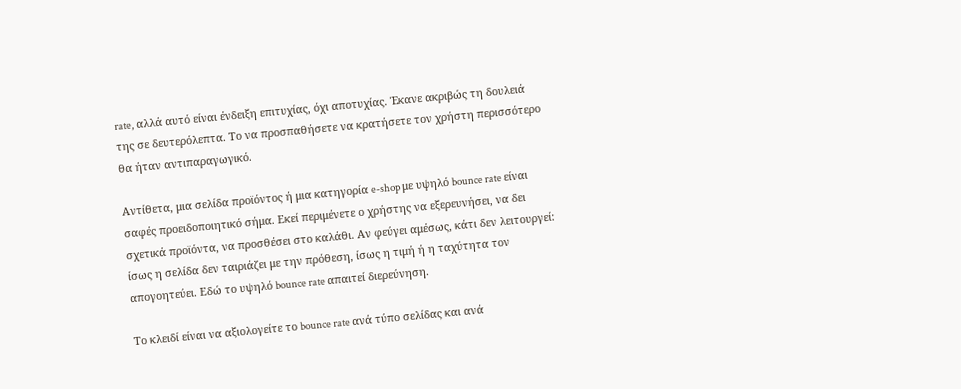rate, αλλά αυτό είναι ένδειξη επιτυχίας, όχι αποτυχίας. Έκανε ακριβώς τη δουλειά της σε δευτερόλεπτα. Το να προσπαθήσετε να κρατήσετε τον χρήστη περισσότερο θα ήταν αντιπαραγωγικό.

Αντίθετα, μια σελίδα προϊόντος ή μια κατηγορία e-shop με υψηλό bounce rate είναι σαφές προειδοποιητικό σήμα. Εκεί περιμένετε ο χρήστης να εξερευνήσει, να δει σχετικά προϊόντα, να προσθέσει στο καλάθι. Αν φεύγει αμέσως, κάτι δεν λειτουργεί: ίσως η σελίδα δεν ταιριάζει με την πρόθεση, ίσως η τιμή ή η ταχύτητα τον απογοητεύει. Εδώ το υψηλό bounce rate απαιτεί διερεύνηση.

Το κλειδί είναι να αξιολογείτε το bounce rate ανά τύπο σελίδας και ανά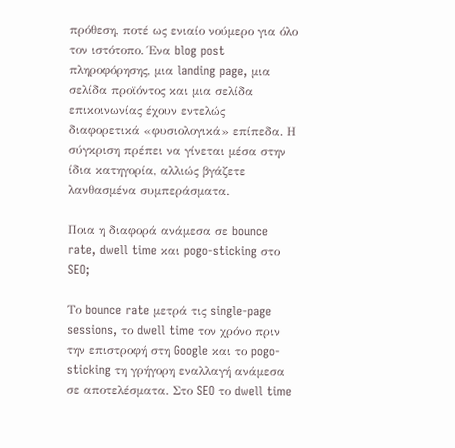πρόθεση, ποτέ ως ενιαίο νούμερο για όλο τον ιστότοπο. Ένα blog post πληροφόρησης, μια landing page, μια σελίδα προϊόντος και μια σελίδα επικοινωνίας έχουν εντελώς διαφορετικά «φυσιολογικά» επίπεδα. Η σύγκριση πρέπει να γίνεται μέσα στην ίδια κατηγορία, αλλιώς βγάζετε λανθασμένα συμπεράσματα.

Ποια η διαφορά ανάμεσα σε bounce rate, dwell time και pogo-sticking στο SEO;

Το bounce rate μετρά τις single-page sessions, το dwell time τον χρόνο πριν την επιστροφή στη Google και το pogo-sticking τη γρήγορη εναλλαγή ανάμεσα σε αποτελέσματα. Στο SEO το dwell time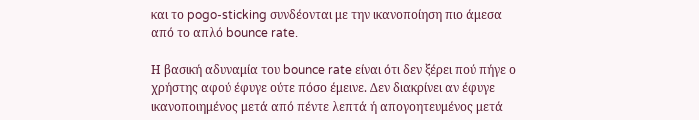και το pogo-sticking συνδέονται με την ικανοποίηση πιο άμεσα από το απλό bounce rate.

Η βασική αδυναμία του bounce rate είναι ότι δεν ξέρει πού πήγε ο χρήστης αφού έφυγε ούτε πόσο έμεινε. Δεν διακρίνει αν έφυγε ικανοποιημένος μετά από πέντε λεπτά ή απογοητευμένος μετά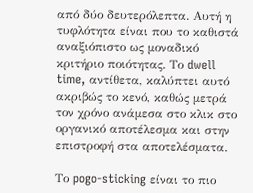από δύο δευτερόλεπτα. Αυτή η τυφλότητα είναι που το καθιστά αναξιόπιστο ως μοναδικό κριτήριο ποιότητας. Το dwell time, αντίθετα, καλύπτει αυτό ακριβώς το κενό, καθώς μετρά τον χρόνο ανάμεσα στο κλικ στο οργανικό αποτέλεσμα και στην επιστροφή στα αποτελέσματα.

Το pogo-sticking είναι το πιο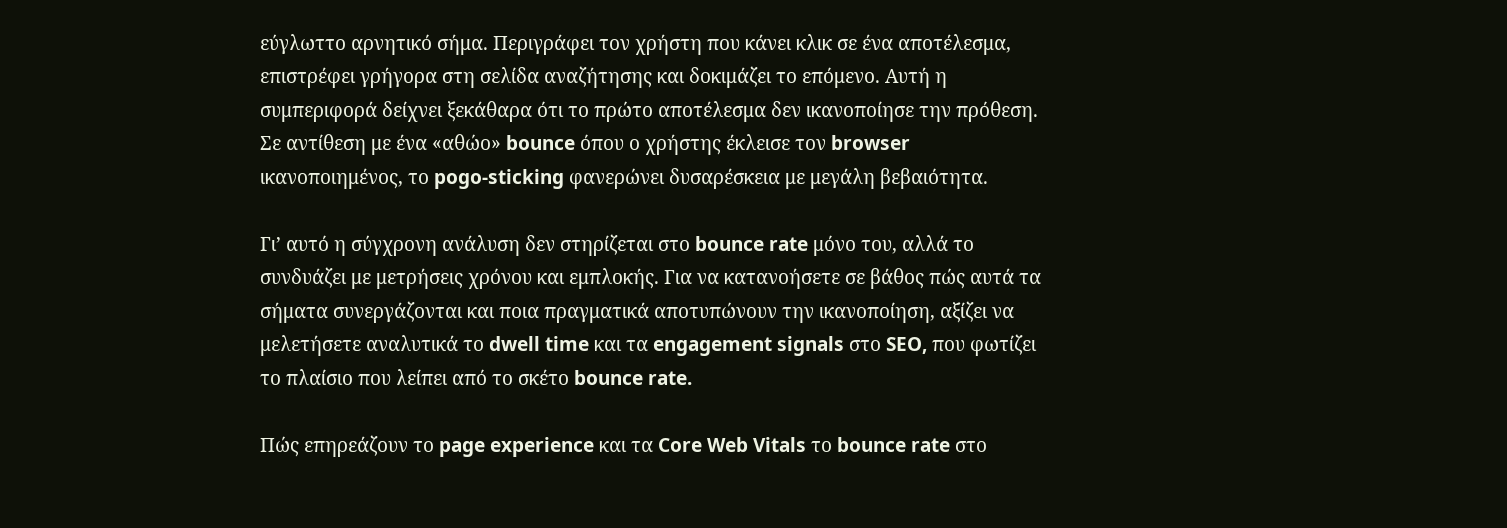εύγλωττο αρνητικό σήμα. Περιγράφει τον χρήστη που κάνει κλικ σε ένα αποτέλεσμα, επιστρέφει γρήγορα στη σελίδα αναζήτησης και δοκιμάζει το επόμενο. Αυτή η συμπεριφορά δείχνει ξεκάθαρα ότι το πρώτο αποτέλεσμα δεν ικανοποίησε την πρόθεση. Σε αντίθεση με ένα «αθώο» bounce όπου ο χρήστης έκλεισε τον browser ικανοποιημένος, το pogo-sticking φανερώνει δυσαρέσκεια με μεγάλη βεβαιότητα.

Γι’ αυτό η σύγχρονη ανάλυση δεν στηρίζεται στο bounce rate μόνο του, αλλά το συνδυάζει με μετρήσεις χρόνου και εμπλοκής. Για να κατανοήσετε σε βάθος πώς αυτά τα σήματα συνεργάζονται και ποια πραγματικά αποτυπώνουν την ικανοποίηση, αξίζει να μελετήσετε αναλυτικά το dwell time και τα engagement signals στο SEO, που φωτίζει το πλαίσιο που λείπει από το σκέτο bounce rate.

Πώς επηρεάζουν το page experience και τα Core Web Vitals το bounce rate στο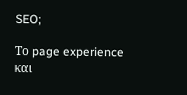SEO;

Το page experience και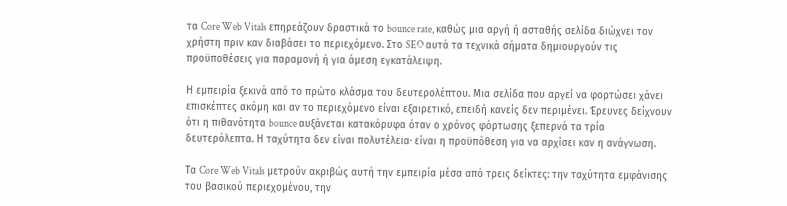τα Core Web Vitals επηρεάζουν δραστικά το bounce rate, καθώς μια αργή ή ασταθής σελίδα διώχνει τον χρήστη πριν καν διαβάσει το περιεχόμενο. Στο SEO αυτά τα τεχνικά σήματα δημιουργούν τις προϋποθέσεις για παραμονή ή για άμεση εγκατάλειψη.

Η εμπειρία ξεκινά από το πρώτο κλάσμα του δευτερολέπτου. Μια σελίδα που αργεί να φορτώσει χάνει επισκέπτες ακόμη και αν το περιεχόμενο είναι εξαιρετικό, επειδή κανείς δεν περιμένει. Έρευνες δείχνουν ότι η πιθανότητα bounce αυξάνεται κατακόρυφα όταν ο χρόνος φόρτωσης ξεπερνά τα τρία δευτερόλεπτα. Η ταχύτητα δεν είναι πολυτέλεια· είναι η προϋπόθεση για να αρχίσει καν η ανάγνωση.

Τα Core Web Vitals μετρούν ακριβώς αυτή την εμπειρία μέσα από τρεις δείκτες: την ταχύτητα εμφάνισης του βασικού περιεχομένου, την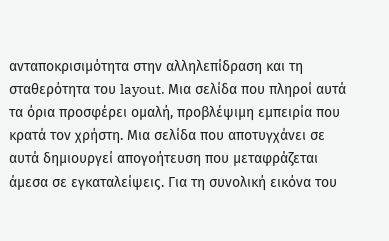ανταποκρισιμότητα στην αλληλεπίδραση και τη σταθερότητα του layout. Μια σελίδα που πληροί αυτά τα όρια προσφέρει ομαλή, προβλέψιμη εμπειρία που κρατά τον χρήστη. Μια σελίδα που αποτυγχάνει σε αυτά δημιουργεί απογοήτευση που μεταφράζεται άμεσα σε εγκαταλείψεις. Για τη συνολική εικόνα του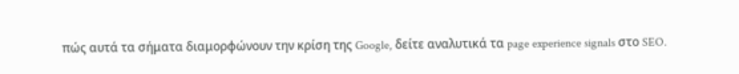πώς αυτά τα σήματα διαμορφώνουν την κρίση της Google, δείτε αναλυτικά τα page experience signals στο SEO.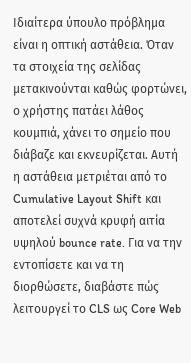Ιδιαίτερα ύπουλο πρόβλημα είναι η οπτική αστάθεια. Όταν τα στοιχεία της σελίδας μετακινούνται καθώς φορτώνει, ο χρήστης πατάει λάθος κουμπιά, χάνει το σημείο που διάβαζε και εκνευρίζεται. Αυτή η αστάθεια μετριέται από το Cumulative Layout Shift και αποτελεί συχνά κρυφή αιτία υψηλού bounce rate. Για να την εντοπίσετε και να τη διορθώσετε, διαβάστε πώς λειτουργεί το CLS ως Core Web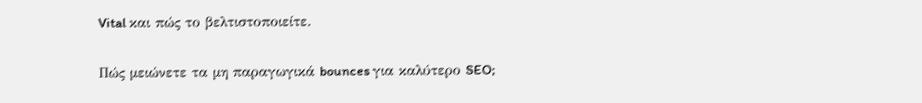Vital και πώς το βελτιστοποιείτε.

Πώς μειώνετε τα μη παραγωγικά bounces για καλύτερο SEO;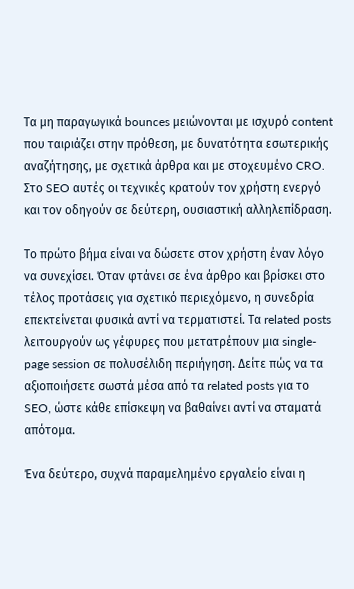Τα μη παραγωγικά bounces μειώνονται με ισχυρό content που ταιριάζει στην πρόθεση, με δυνατότητα εσωτερικής αναζήτησης, με σχετικά άρθρα και με στοχευμένο CRO. Στο SEO αυτές οι τεχνικές κρατούν τον χρήστη ενεργό και τον οδηγούν σε δεύτερη, ουσιαστική αλληλεπίδραση.

Το πρώτο βήμα είναι να δώσετε στον χρήστη έναν λόγο να συνεχίσει. Όταν φτάνει σε ένα άρθρο και βρίσκει στο τέλος προτάσεις για σχετικό περιεχόμενο, η συνεδρία επεκτείνεται φυσικά αντί να τερματιστεί. Τα related posts λειτουργούν ως γέφυρες που μετατρέπουν μια single-page session σε πολυσέλιδη περιήγηση. Δείτε πώς να τα αξιοποιήσετε σωστά μέσα από τα related posts για το SEO, ώστε κάθε επίσκεψη να βαθαίνει αντί να σταματά απότομα.

Ένα δεύτερο, συχνά παραμελημένο εργαλείο είναι η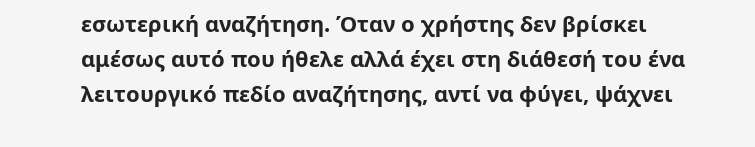εσωτερική αναζήτηση. Όταν ο χρήστης δεν βρίσκει αμέσως αυτό που ήθελε αλλά έχει στη διάθεσή του ένα λειτουργικό πεδίο αναζήτησης, αντί να φύγει, ψάχνει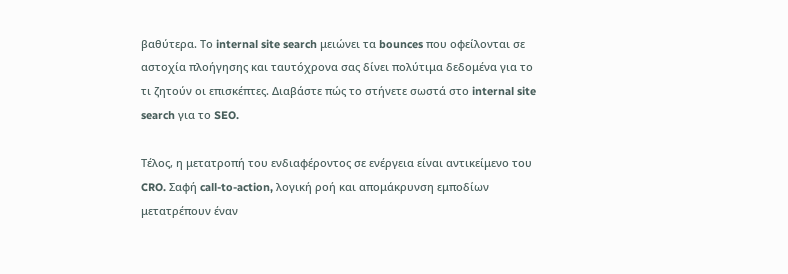βαθύτερα. Το internal site search μειώνει τα bounces που οφείλονται σε αστοχία πλοήγησης και ταυτόχρονα σας δίνει πολύτιμα δεδομένα για το τι ζητούν οι επισκέπτες. Διαβάστε πώς το στήνετε σωστά στο internal site search για το SEO.

Τέλος, η μετατροπή του ενδιαφέροντος σε ενέργεια είναι αντικείμενο του CRO. Σαφή call-to-action, λογική ροή και απομάκρυνση εμποδίων μετατρέπουν έναν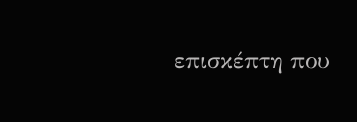επισκέπτη που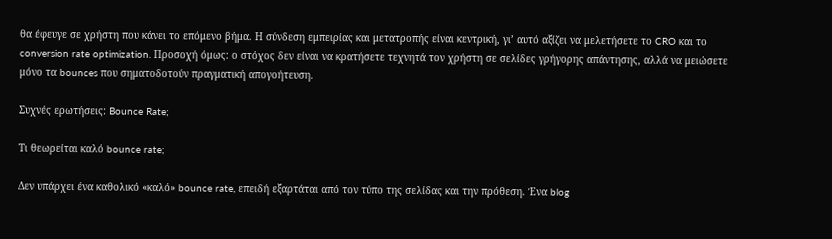θα έφευγε σε χρήστη που κάνει το επόμενο βήμα. Η σύνδεση εμπειρίας και μετατροπής είναι κεντρική, γι’ αυτό αξίζει να μελετήσετε το CRO και το conversion rate optimization. Προσοχή όμως: ο στόχος δεν είναι να κρατήσετε τεχνητά τον χρήστη σε σελίδες γρήγορης απάντησης, αλλά να μειώσετε μόνο τα bounces που σηματοδοτούν πραγματική απογοήτευση.

Συχνές ερωτήσεις: Bounce Rate;

Τι θεωρείται καλό bounce rate;

Δεν υπάρχει ένα καθολικό «καλό» bounce rate, επειδή εξαρτάται από τον τύπο της σελίδας και την πρόθεση. Ένα blog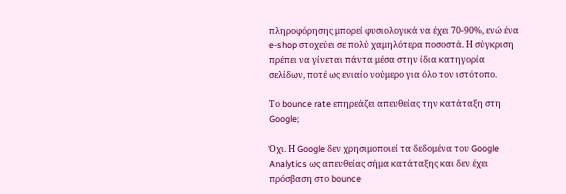πληροφόρησης μπορεί φυσιολογικά να έχει 70-90%, ενώ ένα e-shop στοχεύει σε πολύ χαμηλότερα ποσοστά. Η σύγκριση πρέπει να γίνεται πάντα μέσα στην ίδια κατηγορία σελίδων, ποτέ ως ενιαίο νούμερο για όλο τον ιστότοπο.

Το bounce rate επηρεάζει απευθείας την κατάταξη στη Google;

Όχι. Η Google δεν χρησιμοποιεί τα δεδομένα του Google Analytics ως απευθείας σήμα κατάταξης και δεν έχει πρόσβαση στο bounce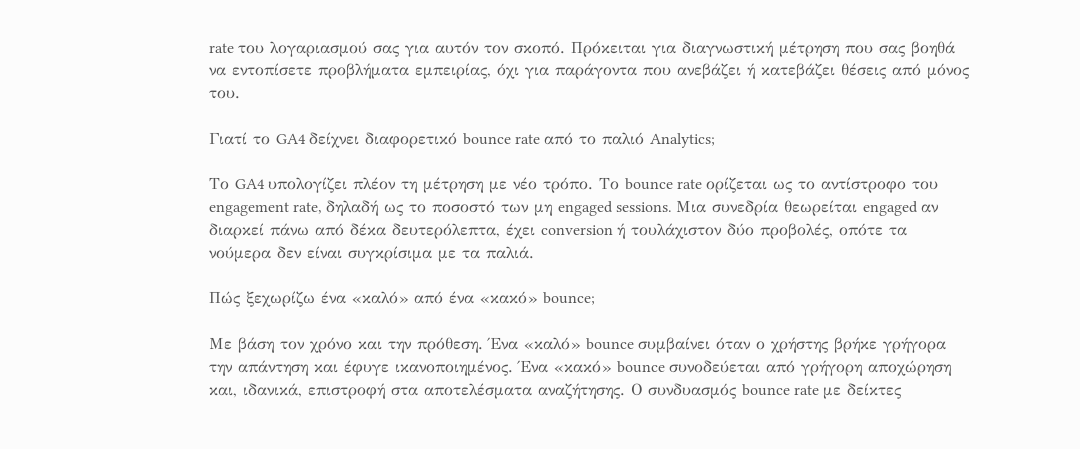rate του λογαριασμού σας για αυτόν τον σκοπό. Πρόκειται για διαγνωστική μέτρηση που σας βοηθά να εντοπίσετε προβλήματα εμπειρίας, όχι για παράγοντα που ανεβάζει ή κατεβάζει θέσεις από μόνος του.

Γιατί το GA4 δείχνει διαφορετικό bounce rate από το παλιό Analytics;

Το GA4 υπολογίζει πλέον τη μέτρηση με νέο τρόπο. Το bounce rate ορίζεται ως το αντίστροφο του engagement rate, δηλαδή ως το ποσοστό των μη engaged sessions. Μια συνεδρία θεωρείται engaged αν διαρκεί πάνω από δέκα δευτερόλεπτα, έχει conversion ή τουλάχιστον δύο προβολές, οπότε τα νούμερα δεν είναι συγκρίσιμα με τα παλιά.

Πώς ξεχωρίζω ένα «καλό» από ένα «κακό» bounce;

Με βάση τον χρόνο και την πρόθεση. Ένα «καλό» bounce συμβαίνει όταν ο χρήστης βρήκε γρήγορα την απάντηση και έφυγε ικανοποιημένος. Ένα «κακό» bounce συνοδεύεται από γρήγορη αποχώρηση και, ιδανικά, επιστροφή στα αποτελέσματα αναζήτησης. Ο συνδυασμός bounce rate με δείκτες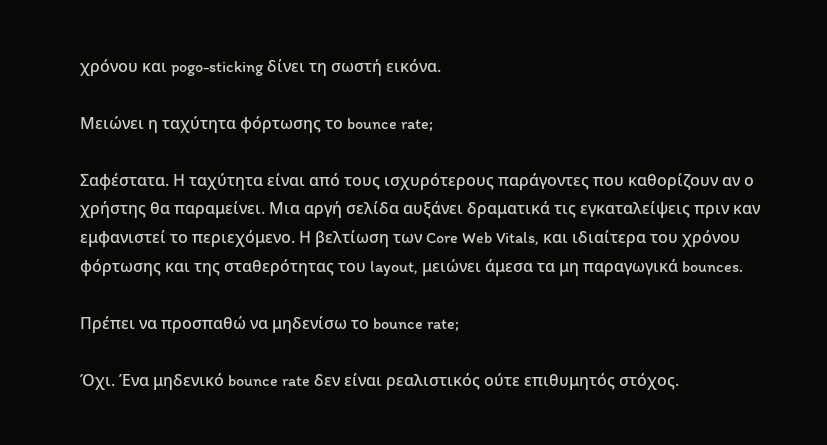χρόνου και pogo-sticking δίνει τη σωστή εικόνα.

Μειώνει η ταχύτητα φόρτωσης το bounce rate;

Σαφέστατα. Η ταχύτητα είναι από τους ισχυρότερους παράγοντες που καθορίζουν αν ο χρήστης θα παραμείνει. Μια αργή σελίδα αυξάνει δραματικά τις εγκαταλείψεις πριν καν εμφανιστεί το περιεχόμενο. Η βελτίωση των Core Web Vitals, και ιδιαίτερα του χρόνου φόρτωσης και της σταθερότητας του layout, μειώνει άμεσα τα μη παραγωγικά bounces.

Πρέπει να προσπαθώ να μηδενίσω το bounce rate;

Όχι. Ένα μηδενικό bounce rate δεν είναι ρεαλιστικός ούτε επιθυμητός στόχος.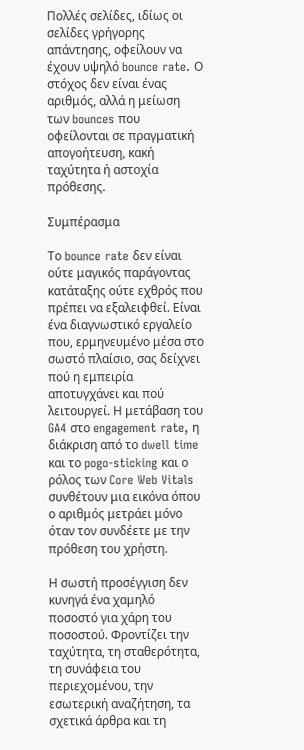Πολλές σελίδες, ιδίως οι σελίδες γρήγορης απάντησης, οφείλουν να έχουν υψηλό bounce rate. Ο στόχος δεν είναι ένας αριθμός, αλλά η μείωση των bounces που οφείλονται σε πραγματική απογοήτευση, κακή ταχύτητα ή αστοχία πρόθεσης.

Συμπέρασμα

Το bounce rate δεν είναι ούτε μαγικός παράγοντας κατάταξης ούτε εχθρός που πρέπει να εξαλειφθεί. Είναι ένα διαγνωστικό εργαλείο που, ερμηνευμένο μέσα στο σωστό πλαίσιο, σας δείχνει πού η εμπειρία αποτυγχάνει και πού λειτουργεί. Η μετάβαση του GA4 στο engagement rate, η διάκριση από το dwell time και το pogo-sticking και ο ρόλος των Core Web Vitals συνθέτουν μια εικόνα όπου ο αριθμός μετράει μόνο όταν τον συνδέετε με την πρόθεση του χρήστη.

Η σωστή προσέγγιση δεν κυνηγά ένα χαμηλό ποσοστό για χάρη του ποσοστού. Φροντίζει την ταχύτητα, τη σταθερότητα, τη συνάφεια του περιεχομένου, την εσωτερική αναζήτηση, τα σχετικά άρθρα και τη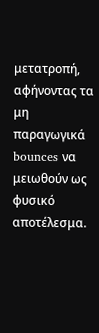μετατροπή, αφήνοντας τα μη παραγωγικά bounces να μειωθούν ως φυσικό αποτέλεσμα.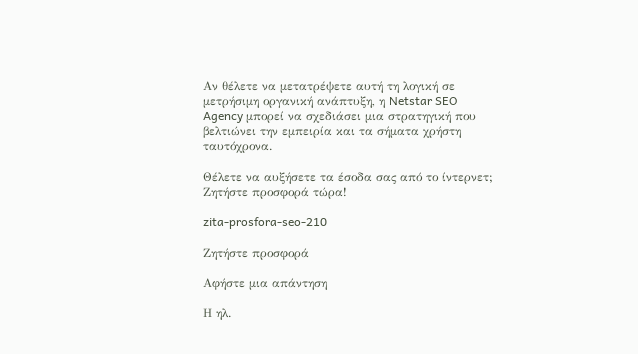Αν θέλετε να μετατρέψετε αυτή τη λογική σε μετρήσιμη οργανική ανάπτυξη, η Netstar SEO Agency μπορεί να σχεδιάσει μια στρατηγική που βελτιώνει την εμπειρία και τα σήματα χρήστη ταυτόχρονα.

Θέλετε να αυξήσετε τα έσοδα σας από το ίντερνετ; Ζητήστε προσφορά τώρα!

zita-prosfora-seo-210

Ζητήστε προσφορά

Αφήστε μια απάντηση

Η ηλ.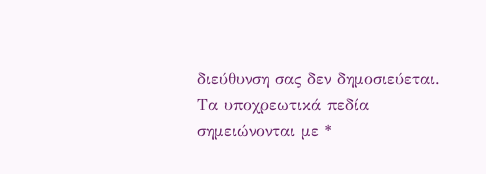διεύθυνση σας δεν δημοσιεύεται. Τα υποχρεωτικά πεδία σημειώνονται με *